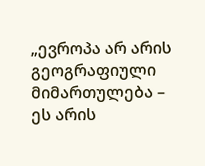„ევროპა არ არის გეოგრაფიული მიმართულება – ეს არის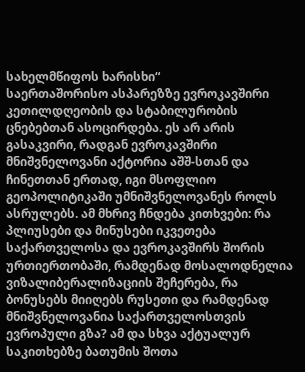სახელმწიფოს ხარისხი“
საერთაშორისო ასპარეზზე ევროკავშირი კეთილდღეობის და სტაბილურობის ცნებებთან ასოცირდება. ეს არ არის გასაკვირი, რადგან ევროკავშირი მნიშვნელოვანი აქტორია აშშ-სთან და ჩინეთთან ერთად, იგი მსოფლიო გეოპოლიტიკაში უმნიშვნელოვანეს როლს ასრულებს. ამ მხრივ ჩნდება კითხვები: რა პლიუსები და მინუსები იკვეთება საქართველოსა და ევროკავშირს შორის ურთიერთობაში, რამდენად მოსალოდნელია ვიზალიბერალიზაციის შეჩერება, რა ბონუსებს მიიღებს რუსეთი და რამდენად მნიშვნელოვანია საქართველოსთვის ევროპული გზა? ამ და სხვა აქტუალურ საკითხებზე ბათუმის შოთა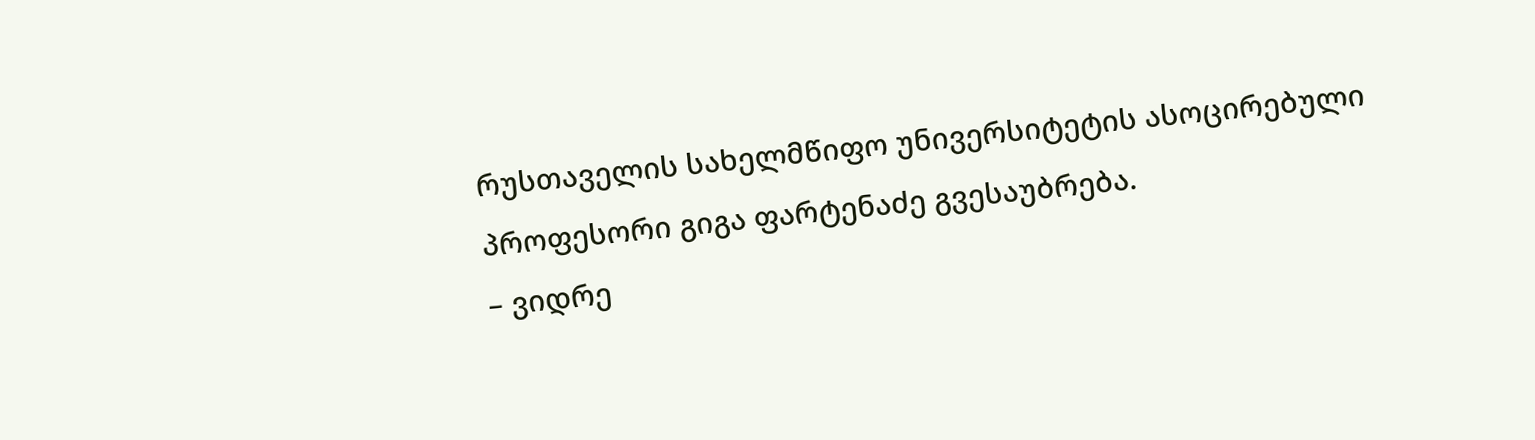რუსთაველის სახელმწიფო უნივერსიტეტის ასოცირებული პროფესორი გიგა ფარტენაძე გვესაუბრება.
– ვიდრე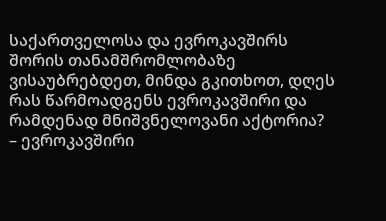საქართველოსა და ევროკავშირს შორის თანამშრომლობაზე ვისაუბრებდეთ, მინდა გკითხოთ, დღეს რას წარმოადგენს ევროკავშირი და რამდენად მნიშვნელოვანი აქტორია?
– ევროკავშირი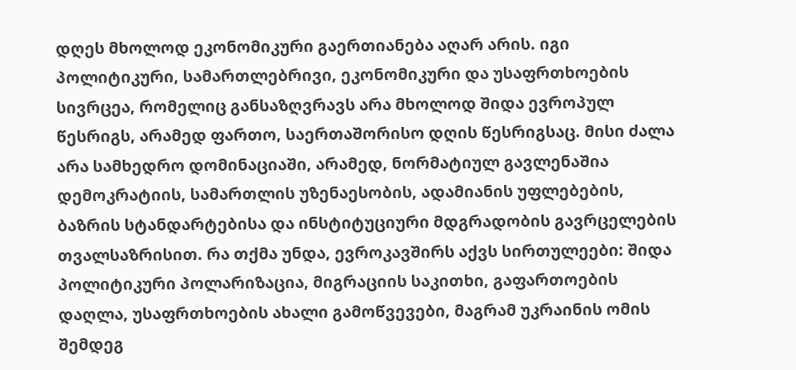დღეს მხოლოდ ეკონომიკური გაერთიანება აღარ არის. იგი პოლიტიკური, სამართლებრივი, ეკონომიკური და უსაფრთხოების სივრცეა, რომელიც განსაზღვრავს არა მხოლოდ შიდა ევროპულ წესრიგს, არამედ ფართო, საერთაშორისო დღის წესრიგსაც. მისი ძალა არა სამხედრო დომინაციაში, არამედ, ნორმატიულ გავლენაშია დემოკრატიის, სამართლის უზენაესობის, ადამიანის უფლებების, ბაზრის სტანდარტებისა და ინსტიტუციური მდგრადობის გავრცელების თვალსაზრისით. რა თქმა უნდა, ევროკავშირს აქვს სირთულეები: შიდა პოლიტიკური პოლარიზაცია, მიგრაციის საკითხი, გაფართოების დაღლა, უსაფრთხოების ახალი გამოწვევები, მაგრამ უკრაინის ომის შემდეგ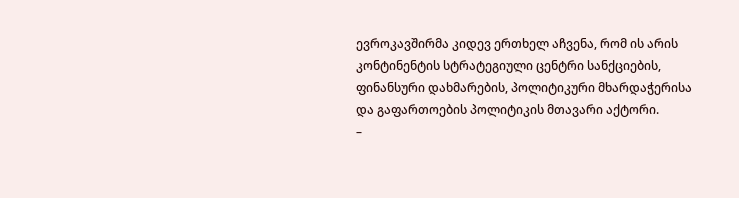ევროკავშირმა კიდევ ერთხელ აჩვენა, რომ ის არის კონტინენტის სტრატეგიული ცენტრი სანქციების, ფინანსური დახმარების, პოლიტიკური მხარდაჭერისა და გაფართოების პოლიტიკის მთავარი აქტორი.
–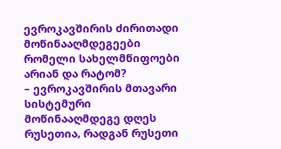ევროკავშირის ძირითადი მოწინააღმდეგეები რომელი სახელმწიფოები არიან და რატომ?
– ევროკავშირის მთავარი სისტემური მოწინააღმდეგე დღეს რუსეთია, რადგან რუსეთი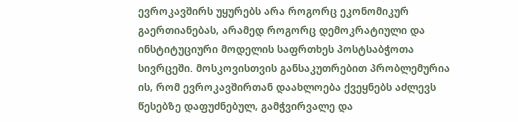ევროკავშირს უყურებს არა როგორც ეკონომიკურ გაერთიანებას, არამედ როგორც დემოკრატიული და ინსტიტუციური მოდელის საფრთხეს პოსტსაბჭოთა სივრცეში. მოსკოვისთვის განსაკუთრებით პრობლემურია ის, რომ ევროკავშირთან დაახლოება ქვეყნებს აძლევს წესებზე დაფუძნებულ, გამჭვირვალე და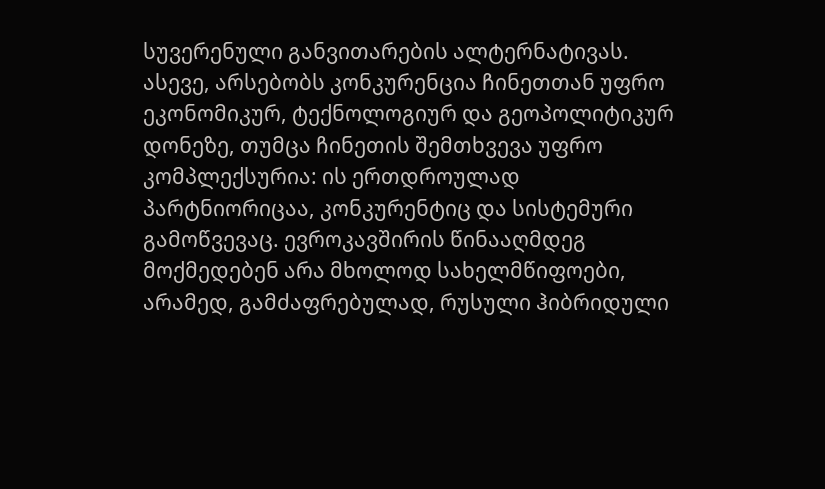სუვერენული განვითარების ალტერნატივას. ასევე, არსებობს კონკურენცია ჩინეთთან უფრო ეკონომიკურ, ტექნოლოგიურ და გეოპოლიტიკურ დონეზე, თუმცა ჩინეთის შემთხვევა უფრო კომპლექსურია: ის ერთდროულად პარტნიორიცაა, კონკურენტიც და სისტემური გამოწვევაც. ევროკავშირის წინააღმდეგ მოქმედებენ არა მხოლოდ სახელმწიფოები, არამედ, გამძაფრებულად, რუსული ჰიბრიდული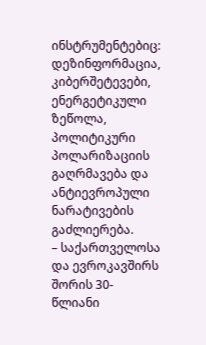ინსტრუმენტებიც: დეზინფორმაცია, კიბერშეტევები, ენერგეტიკული ზეწოლა, პოლიტიკური პოლარიზაციის გაღრმავება და ანტიევროპული ნარატივების გაძლიერება.
– საქართველოსა და ევროკავშირს შორის 30-წლიანი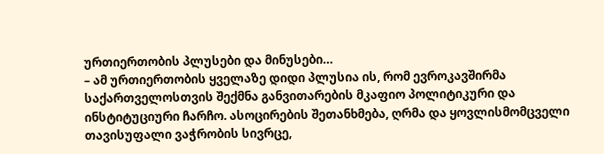ურთიერთობის პლუსები და მინუსები…
– ამ ურთიერთობის ყველაზე დიდი პლუსია ის, რომ ევროკავშირმა საქართველოსთვის შექმნა განვითარების მკაფიო პოლიტიკური და ინსტიტუციური ჩარჩო. ასოცირების შეთანხმება, ღრმა და ყოვლისმომცველი თავისუფალი ვაჭრობის სივრცე,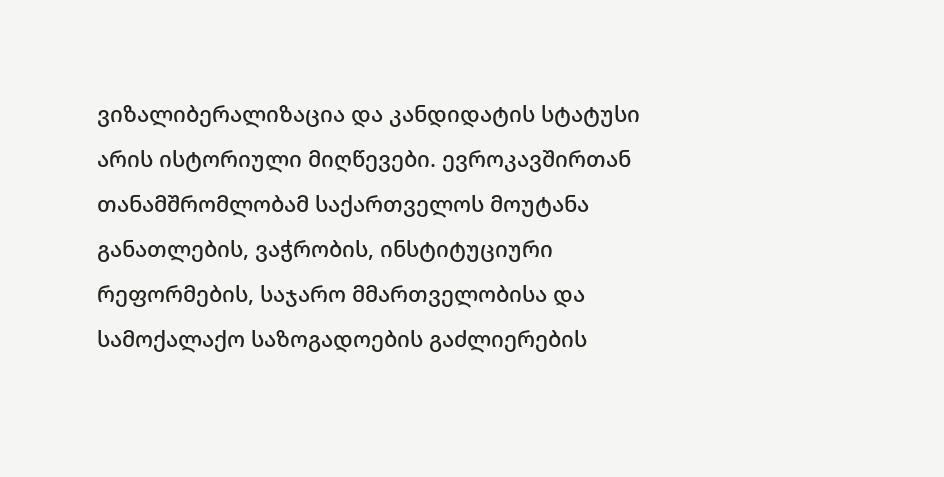ვიზალიბერალიზაცია და კანდიდატის სტატუსი არის ისტორიული მიღწევები. ევროკავშირთან თანამშრომლობამ საქართველოს მოუტანა განათლების, ვაჭრობის, ინსტიტუციური რეფორმების, საჯარო მმართველობისა და სამოქალაქო საზოგადოების გაძლიერების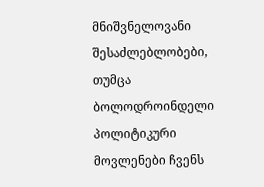მნიშვნელოვანი შესაძლებლობები, თუმცა ბოლოდროინდელი პოლიტიკური მოვლენები ჩვენს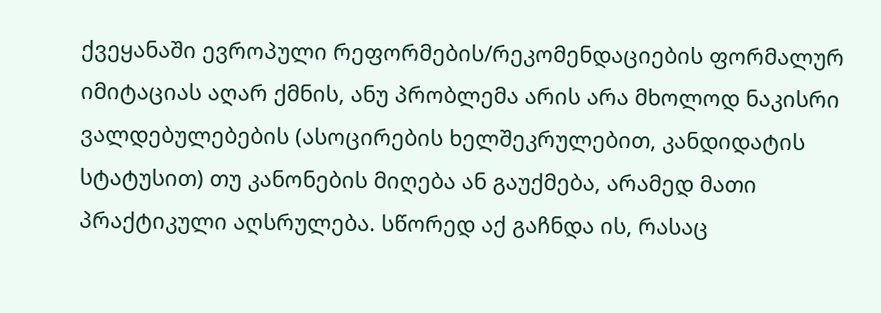ქვეყანაში ევროპული რეფორმების/რეკომენდაციების ფორმალურ იმიტაციას აღარ ქმნის, ანუ პრობლემა არის არა მხოლოდ ნაკისრი ვალდებულებების (ასოცირების ხელშეკრულებით, კანდიდატის სტატუსით) თუ კანონების მიღება ან გაუქმება, არამედ მათი პრაქტიკული აღსრულება. სწორედ აქ გაჩნდა ის, რასაც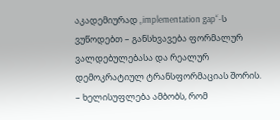აკადემიურად „implementation gap“-ს ვუწოდებთ – განსხვავება ფორმალურ ვალდებულებასა და რეალურ დემოკრატიულ ტრანსფორმაციას შორის.
– ხელისუფლება ამბობს, რომ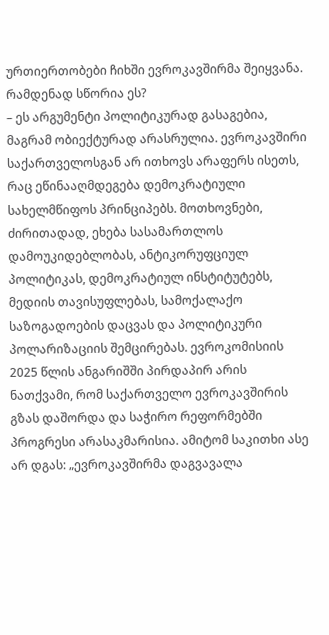ურთიერთობები ჩიხში ევროკავშირმა შეიყვანა. რამდენად სწორია ეს?
– ეს არგუმენტი პოლიტიკურად გასაგებია, მაგრამ ობიექტურად არასრულია. ევროკავშირი საქართველოსგან არ ითხოვს არაფერს ისეთს, რაც ეწინააღმდეგება დემოკრატიული სახელმწიფოს პრინციპებს. მოთხოვნები, ძირითადად, ეხება სასამართლოს დამოუკიდებლობას, ანტიკორუფციულ პოლიტიკას, დემოკრატიულ ინსტიტუტებს, მედიის თავისუფლებას, სამოქალაქო საზოგადოების დაცვას და პოლიტიკური პოლარიზაციის შემცირებას. ევროკომისიის 2025 წლის ანგარიშში პირდაპირ არის ნათქვამი, რომ საქართველო ევროკავშირის გზას დაშორდა და საჭირო რეფორმებში პროგრესი არასაკმარისია. ამიტომ საკითხი ასე არ დგას: „ევროკავშირმა დაგვავალა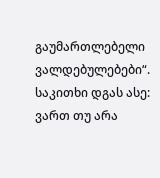გაუმართლებელი ვალდებულებები“. საკითხი დგას ასე: ვართ თუ არა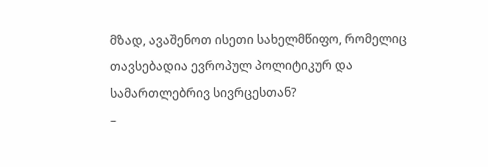მზად, ავაშენოთ ისეთი სახელმწიფო, რომელიც თავსებადია ევროპულ პოლიტიკურ და სამართლებრივ სივრცესთან?
–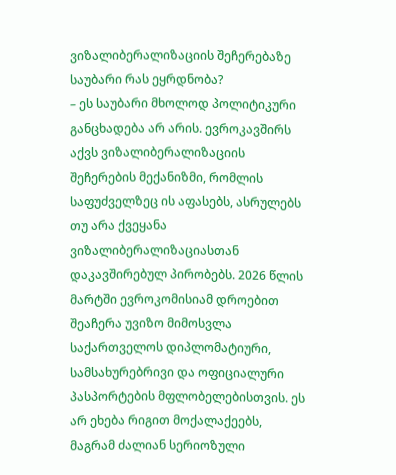ვიზალიბერალიზაციის შეჩერებაზე საუბარი რას ეყრდნობა?
– ეს საუბარი მხოლოდ პოლიტიკური განცხადება არ არის. ევროკავშირს აქვს ვიზალიბერალიზაციის შეჩერების მექანიზმი, რომლის საფუძველზეც ის აფასებს, ასრულებს თუ არა ქვეყანა ვიზალიბერალიზაციასთან დაკავშირებულ პირობებს. 2026 წლის მარტში ევროკომისიამ დროებით შეაჩერა უვიზო მიმოსვლა საქართველოს დიპლომატიური, სამსახურებრივი და ოფიციალური პასპორტების მფლობელებისთვის. ეს არ ეხება რიგით მოქალაქეებს, მაგრამ ძალიან სერიოზული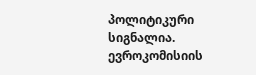პოლიტიკური სიგნალია. ევროკომისიის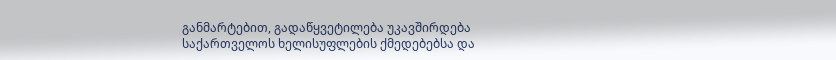განმარტებით, გადაწყვეტილება უკავშირდება საქართველოს ხელისუფლების ქმედებებსა და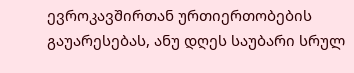ევროკავშირთან ურთიერთობების გაუარესებას, ანუ დღეს საუბარი სრულ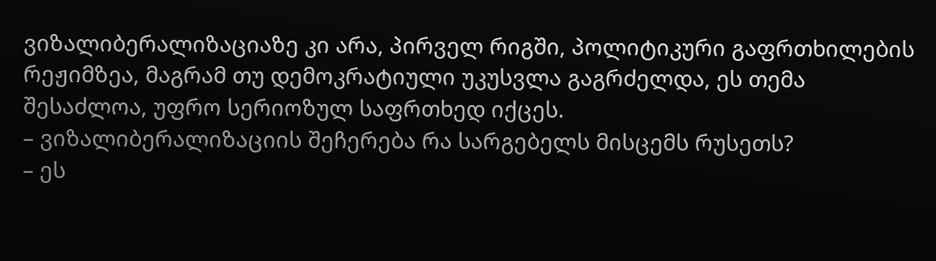ვიზალიბერალიზაციაზე კი არა, პირველ რიგში, პოლიტიკური გაფრთხილების რეჟიმზეა, მაგრამ თუ დემოკრატიული უკუსვლა გაგრძელდა, ეს თემა შესაძლოა, უფრო სერიოზულ საფრთხედ იქცეს.
– ვიზალიბერალიზაციის შეჩერება რა სარგებელს მისცემს რუსეთს?
– ეს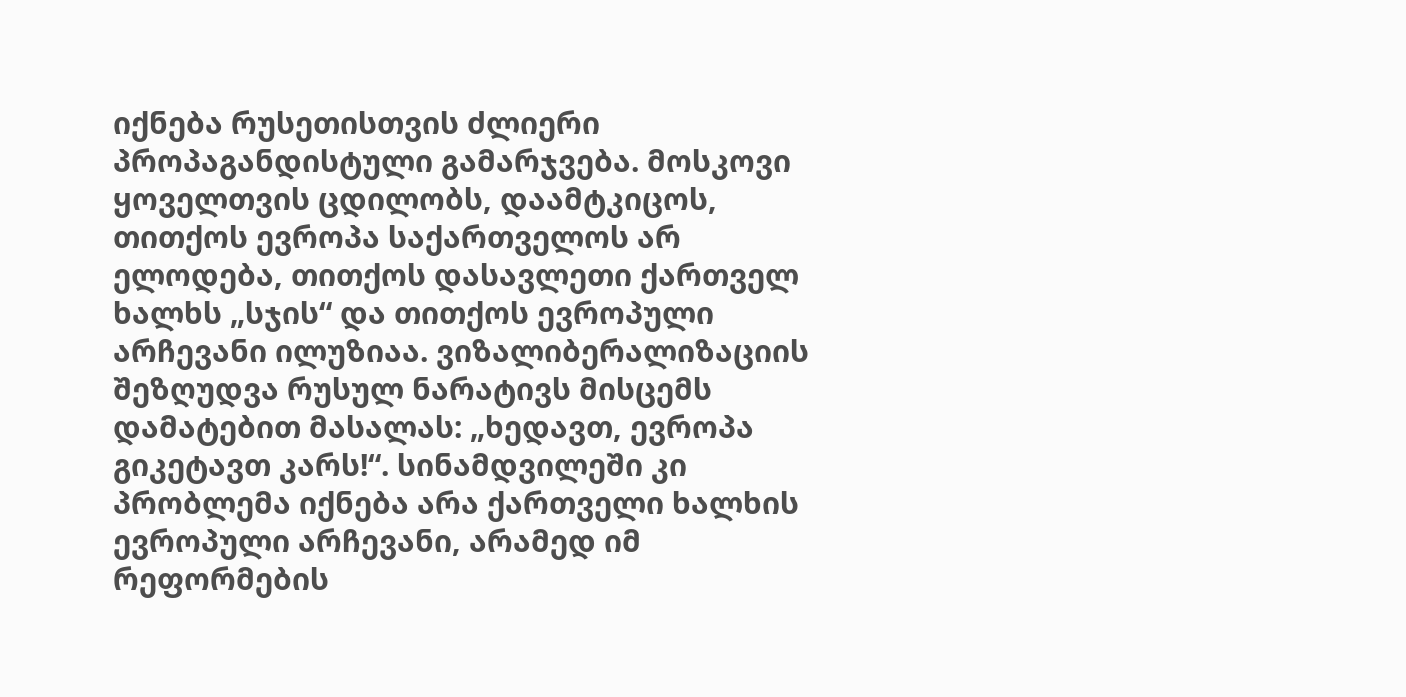იქნება რუსეთისთვის ძლიერი პროპაგანდისტული გამარჯვება. მოსკოვი ყოველთვის ცდილობს, დაამტკიცოს, თითქოს ევროპა საქართველოს არ ელოდება, თითქოს დასავლეთი ქართველ ხალხს „სჯის“ და თითქოს ევროპული არჩევანი ილუზიაა. ვიზალიბერალიზაციის შეზღუდვა რუსულ ნარატივს მისცემს დამატებით მასალას: „ხედავთ, ევროპა გიკეტავთ კარს!“. სინამდვილეში კი პრობლემა იქნება არა ქართველი ხალხის ევროპული არჩევანი, არამედ იმ რეფორმების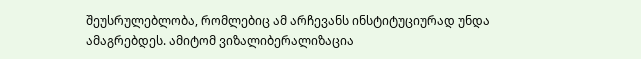შეუსრულებლობა, რომლებიც ამ არჩევანს ინსტიტუციურად უნდა ამაგრებდეს. ამიტომ ვიზალიბერალიზაცია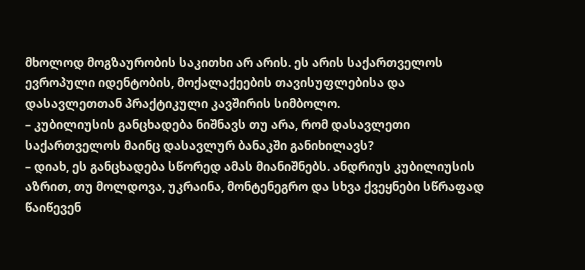მხოლოდ მოგზაურობის საკითხი არ არის. ეს არის საქართველოს ევროპული იდენტობის, მოქალაქეების თავისუფლებისა და დასავლეთთან პრაქტიკული კავშირის სიმბოლო.
– კუბილიუსის განცხადება ნიშნავს თუ არა, რომ დასავლეთი საქართველოს მაინც დასავლურ ბანაკში განიხილავს?
– დიახ, ეს განცხადება სწორედ ამას მიანიშნებს. ანდრიუს კუბილიუსის აზრით, თუ მოლდოვა, უკრაინა, მონტენეგრო და სხვა ქვეყნები სწრაფად წაიწევენ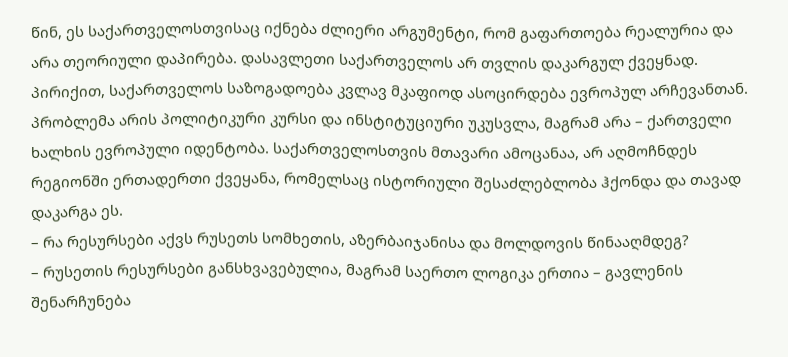წინ, ეს საქართველოსთვისაც იქნება ძლიერი არგუმენტი, რომ გაფართოება რეალურია და არა თეორიული დაპირება. დასავლეთი საქართველოს არ თვლის დაკარგულ ქვეყნად. პირიქით, საქართველოს საზოგადოება კვლავ მკაფიოდ ასოცირდება ევროპულ არჩევანთან. პრობლემა არის პოლიტიკური კურსი და ინსტიტუციური უკუსვლა, მაგრამ არა – ქართველი ხალხის ევროპული იდენტობა. საქართველოსთვის მთავარი ამოცანაა, არ აღმოჩნდეს რეგიონში ერთადერთი ქვეყანა, რომელსაც ისტორიული შესაძლებლობა ჰქონდა და თავად დაკარგა ეს.
– რა რესურსები აქვს რუსეთს სომხეთის, აზერბაიჯანისა და მოლდოვის წინააღმდეგ?
– რუსეთის რესურსები განსხვავებულია, მაგრამ საერთო ლოგიკა ერთია – გავლენის შენარჩუნება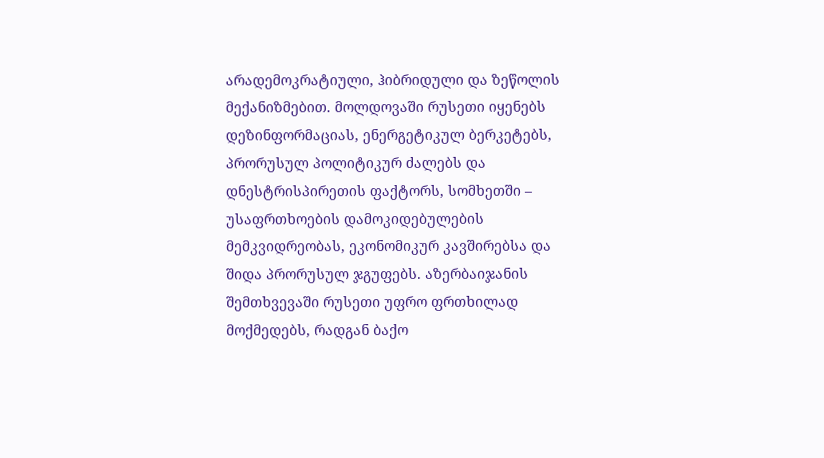არადემოკრატიული, ჰიბრიდული და ზეწოლის მექანიზმებით. მოლდოვაში რუსეთი იყენებს დეზინფორმაციას, ენერგეტიკულ ბერკეტებს, პრორუსულ პოლიტიკურ ძალებს და დნესტრისპირეთის ფაქტორს, სომხეთში – უსაფრთხოების დამოკიდებულების მემკვიდრეობას, ეკონომიკურ კავშირებსა და შიდა პრორუსულ ჯგუფებს. აზერბაიჯანის შემთხვევაში რუსეთი უფრო ფრთხილად მოქმედებს, რადგან ბაქო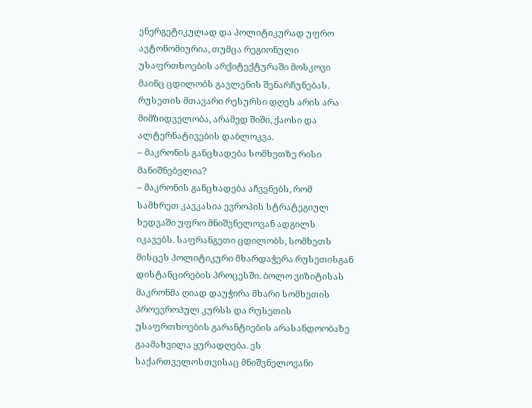ენერგეტიკულად და პოლიტიკურად უფრო ავტონომიურია, თუმცა რეგიონული უსაფრთხოების არქიტექტურაში მოსკოვი მაინც ცდილობს გავლენის შენარჩუნებას. რუსეთის მთავარი რესურსი დღეს არის არა მიმზიდველობა, არამედ შიში, ქაოსი და ალტერნატივების დაბლოკვა.
– მაკრონის განცხადება სომხეთზე რისი მანიშნებელია?
– მაკრონის განცხადება აჩვენებს, რომ სამხრეთ კავკასია ევროპის სტრატეგიულ ხედვაში უფრო მნიშვნელოვან ადგილს იკავებს. საფრანგეთი ცდილობს, სომხეთს მისცეს პოლიტიკური მხარდაჭერა რუსეთისგან დისტანცირების პროცესში. ბოლო ვიზიტისას მაკრონმა ღიად დაუჭირა მხარი სომხეთის პროევროპულ კურსს და რუსეთის უსაფრთხოების გარანტიების არასანდოობაზე გაამახვილა ყურადღება. ეს საქართველოსთვისაც მნიშვნელოვანი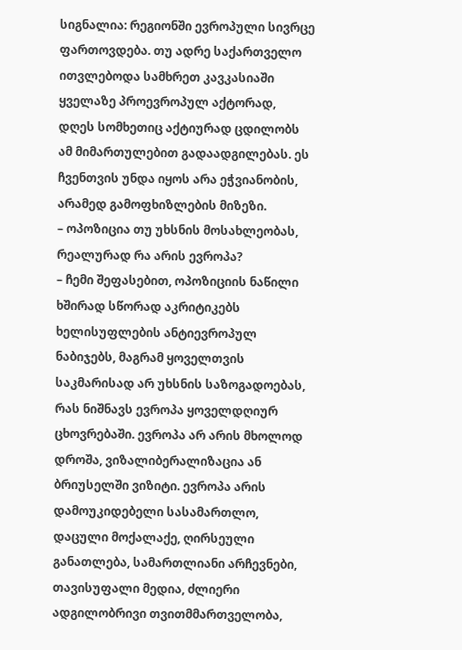სიგნალია: რეგიონში ევროპული სივრცე ფართოვდება. თუ ადრე საქართველო ითვლებოდა სამხრეთ კავკასიაში ყველაზე პროევროპულ აქტორად, დღეს სომხეთიც აქტიურად ცდილობს ამ მიმართულებით გადაადგილებას. ეს ჩვენთვის უნდა იყოს არა ეჭვიანობის, არამედ გამოფხიზლების მიზეზი.
– ოპოზიცია თუ უხსნის მოსახლეობას, რეალურად რა არის ევროპა?
– ჩემი შეფასებით, ოპოზიციის ნაწილი ხშირად სწორად აკრიტიკებს ხელისუფლების ანტიევროპულ ნაბიჯებს, მაგრამ ყოველთვის საკმარისად არ უხსნის საზოგადოებას, რას ნიშნავს ევროპა ყოველდღიურ ცხოვრებაში. ევროპა არ არის მხოლოდ დროშა, ვიზალიბერალიზაცია ან ბრიუსელში ვიზიტი. ევროპა არის დამოუკიდებელი სასამართლო, დაცული მოქალაქე, ღირსეული განათლება, სამართლიანი არჩევნები, თავისუფალი მედია, ძლიერი ადგილობრივი თვითმმართველობა,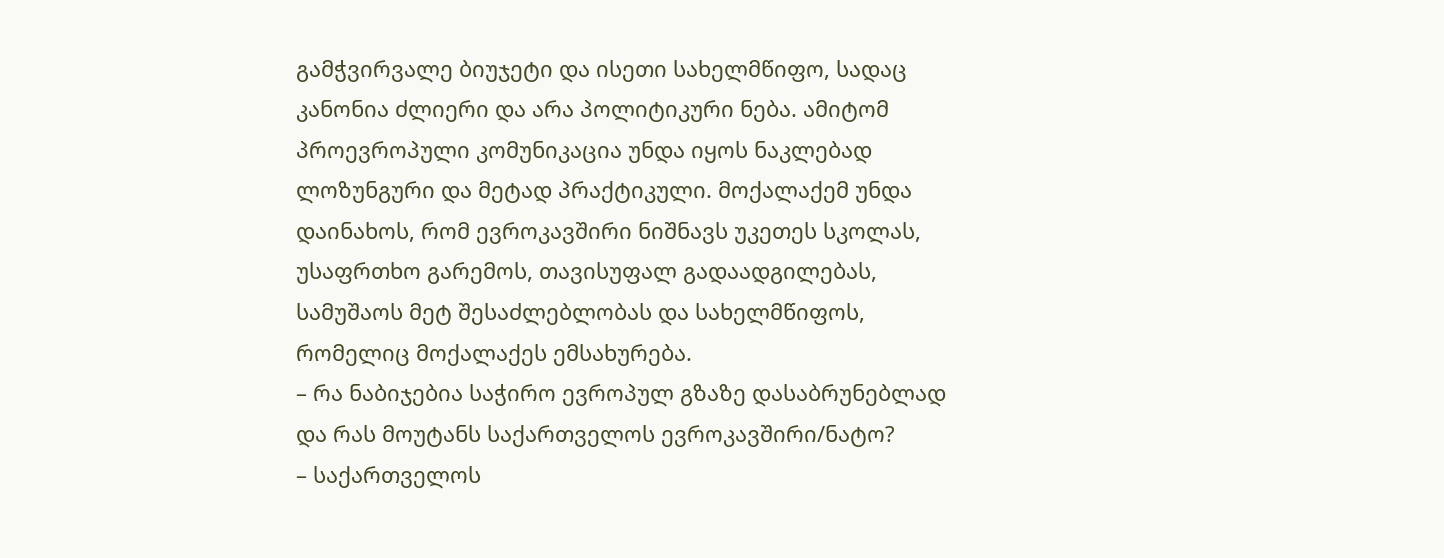გამჭვირვალე ბიუჯეტი და ისეთი სახელმწიფო, სადაც კანონია ძლიერი და არა პოლიტიკური ნება. ამიტომ პროევროპული კომუნიკაცია უნდა იყოს ნაკლებად ლოზუნგური და მეტად პრაქტიკული. მოქალაქემ უნდა დაინახოს, რომ ევროკავშირი ნიშნავს უკეთეს სკოლას, უსაფრთხო გარემოს, თავისუფალ გადაადგილებას, სამუშაოს მეტ შესაძლებლობას და სახელმწიფოს, რომელიც მოქალაქეს ემსახურება.
– რა ნაბიჯებია საჭირო ევროპულ გზაზე დასაბრუნებლად და რას მოუტანს საქართველოს ევროკავშირი/ნატო?
– საქართველოს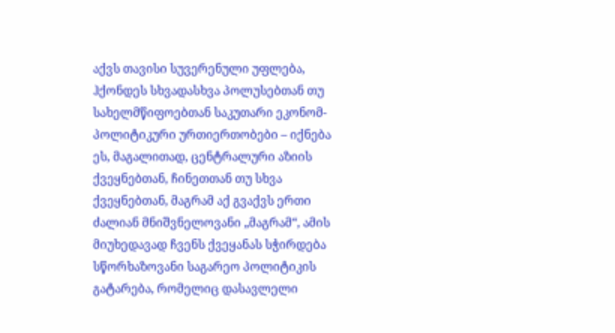აქვს თავისი სუვერენული უფლება, ჰქონდეს სხვადასხვა პოლუსებთან თუ სახელმწიფოებთან საკუთარი ეკონომ-პოლიტიკური ურთიერთობები – იქნება ეს, მაგალითად, ცენტრალური აზიის ქვეყნებთან, ჩინეთთან თუ სხვა ქვეყნებთან, მაგრამ აქ გვაქვს ერთი ძალიან მნიშვნელოვანი „მაგრამ“, ამის მიუხედავად ჩვენს ქვეყანას სჭირდება სწორხაზოვანი საგარეო პოლიტიკის გატარება, რომელიც დასავლელი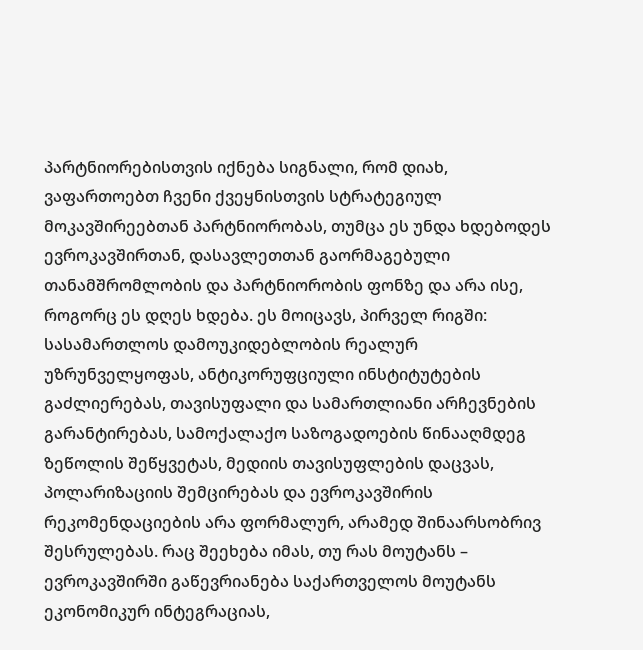პარტნიორებისთვის იქნება სიგნალი, რომ დიახ, ვაფართოებთ ჩვენი ქვეყნისთვის სტრატეგიულ მოკავშირეებთან პარტნიორობას, თუმცა ეს უნდა ხდებოდეს ევროკავშირთან, დასავლეთთან გაორმაგებული თანამშრომლობის და პარტნიორობის ფონზე და არა ისე, როგორც ეს დღეს ხდება. ეს მოიცავს, პირველ რიგში: სასამართლოს დამოუკიდებლობის რეალურ უზრუნველყოფას, ანტიკორუფციული ინსტიტუტების გაძლიერებას, თავისუფალი და სამართლიანი არჩევნების გარანტირებას, სამოქალაქო საზოგადოების წინააღმდეგ ზეწოლის შეწყვეტას, მედიის თავისუფლების დაცვას, პოლარიზაციის შემცირებას და ევროკავშირის რეკომენდაციების არა ფორმალურ, არამედ შინაარსობრივ შესრულებას. რაც შეეხება იმას, თუ რას მოუტანს – ევროკავშირში გაწევრიანება საქართველოს მოუტანს ეკონომიკურ ინტეგრაციას,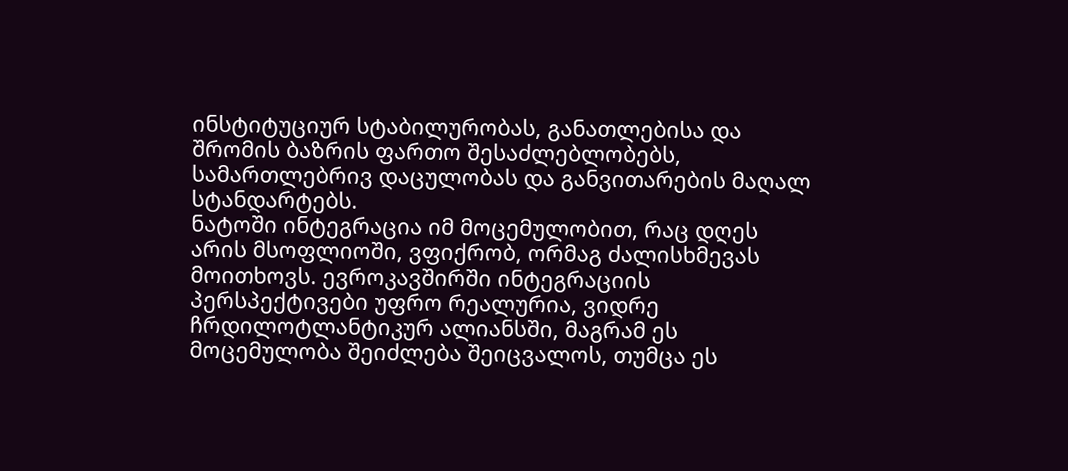ინსტიტუციურ სტაბილურობას, განათლებისა და შრომის ბაზრის ფართო შესაძლებლობებს, სამართლებრივ დაცულობას და განვითარების მაღალ სტანდარტებს.
ნატოში ინტეგრაცია იმ მოცემულობით, რაც დღეს არის მსოფლიოში, ვფიქრობ, ორმაგ ძალისხმევას მოითხოვს. ევროკავშირში ინტეგრაციის პერსპექტივები უფრო რეალურია, ვიდრე ჩრდილოტლანტიკურ ალიანსში, მაგრამ ეს მოცემულობა შეიძლება შეიცვალოს, თუმცა ეს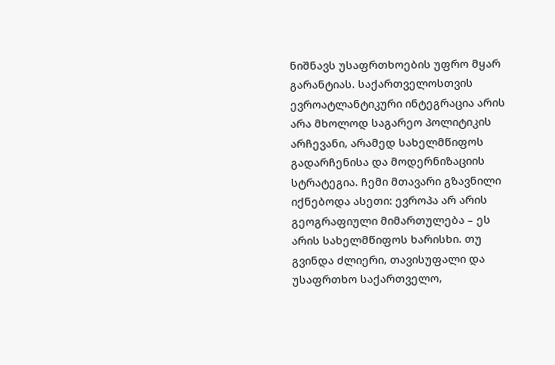ნიშნავს უსაფრთხოების უფრო მყარ გარანტიას. საქართველოსთვის ევროატლანტიკური ინტეგრაცია არის არა მხოლოდ საგარეო პოლიტიკის არჩევანი, არამედ სახელმწიფოს გადარჩენისა და მოდერნიზაციის სტრატეგია. ჩემი მთავარი გზავნილი იქნებოდა ასეთი: ევროპა არ არის გეოგრაფიული მიმართულება – ეს არის სახელმწიფოს ხარისხი. თუ გვინდა ძლიერი, თავისუფალი და უსაფრთხო საქართველო,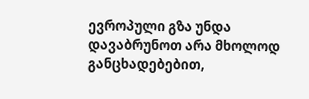ევროპული გზა უნდა დავაბრუნოთ არა მხოლოდ განცხადებებით,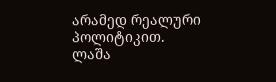არამედ რეალური პოლიტიკით.
ლაშა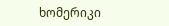ხომერიკი